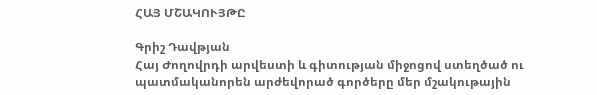ՀԱՅ ՄՇԱԿՈՒՅԹԸ

Գրիշ Դավթյան
Հայ Ժողովրդի արվեստի և գիտության միջոցով ստեղծած ու պատմականորեն արժեվորած գործերը մեր մշակութային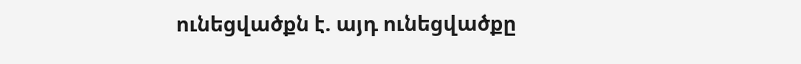ունեցվածքն է. այդ ունեցվածքը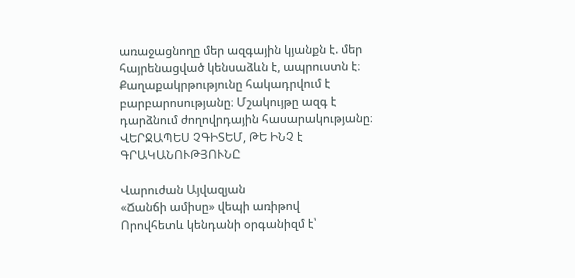առաջացնողը մեր ազգային կյանքն է. մեր հայրենացված կենսաձևն է, ապրուստն է։ Քաղաքակրթությունը հակադրվում է բարբարոսությանը։ Մշակույթը ազգ է դարձնում ժողովրդային հասարակությանը։
ՎԵՐՋԱՊԵՍ ՉԳԻՏԵՄ, ԹԵ ԻՆՉ է ԳՐԱԿԱՆՈՒԹՅՈՒՆԸ

Վարուժան Այվազյան
«Ճանճի ամիսը» վեպի առիթով
Որովհետև կենդանի օրգանիզմ է՝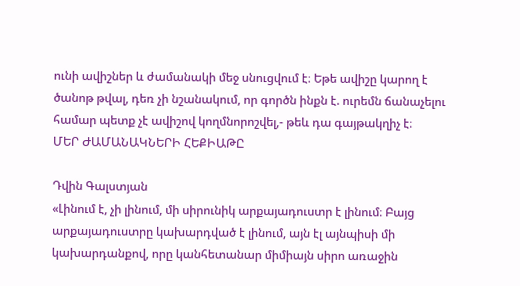ունի ավիշներ և ժամանակի մեջ սնուցվում է։ Եթե ավիշը կարող է ծանոթ թվալ, դեռ չի նշանակում, որ գործն ինքն է. ուրեմն ճանաչելու համար պետք չէ ավիշով կողմնորոշվել,- թեև դա գայթակղիչ է։
ՄԵՐ ԺԱՄԱՆԱԿՆԵՐԻ ՀԵՔԻԱԹԸ

Դվին Գալստյան
«Լինում է, չի լինում, մի սիրունիկ արքայադուստր է լինում։ Բայց արքայադուստրը կախարդված է լինում, այն էլ այնպիսի մի կախարդանքով, որը կանհետանար միմիայն սիրո առաջին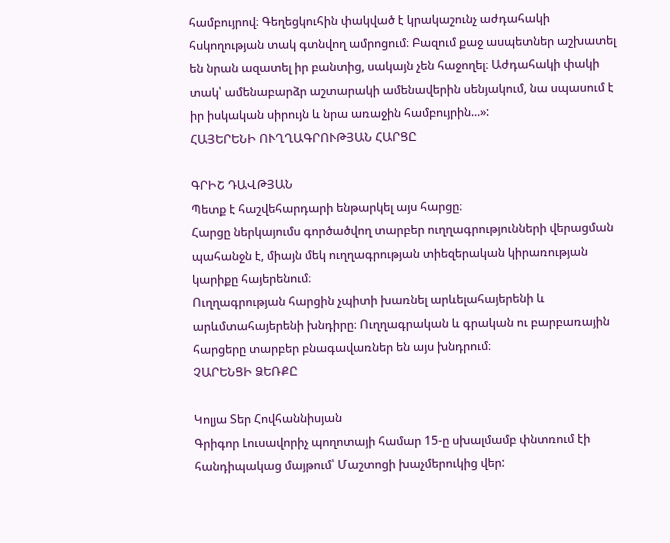համբույրով։ Գեղեցկուհին փակված է կրակաշունչ աժդահակի հսկողության տակ գտնվող ամրոցում։ Բազում քաջ ասպետներ աշխատել են նրան ազատել իր բանտից, սակայն չեն հաջողել։ Աժդահակի փակի տակ՝ ամենաբարձր աշտարակի ամենավերին սենյակում, նա սպասում է իր իսկական սիրույն և նրա առաջին համբույրին...»:
ՀԱՅԵՐԵՆԻ ՈՒՂՂԱԳՐՈՒԹՅԱՆ ՀԱՐՑԸ

ԳՐԻՇ ԴԱՎԹՅԱՆ
Պետք է հաշվեհարդարի ենթարկել այս հարցը։
Հարցը ներկայումս գործածվող տարբեր ուղղագրությունների վերացման պահանջն է, միայն մեկ ուղղագրության տիեզերական կիրառության կարիքը հայերենում։
Ուղղագրության հարցին չպիտի խառնել արևելահայերենի և արևմտահայերենի խնդիրը։ Ուղղագրական և գրական ու բարբառային հարցերը տարբեր բնագավառներ են այս խնդրում։
ՉԱՐԵՆՑԻ ՁԵՌՔԸ

Կոլյա Տեր Հովհաննիսյան
Գրիգոր Լուսավորիչ պողոտայի համար 15-ը սխալմամբ փնտռում էի հանդիպակաց մայթում՝ Մաշտոցի խաչմերուկից վեր: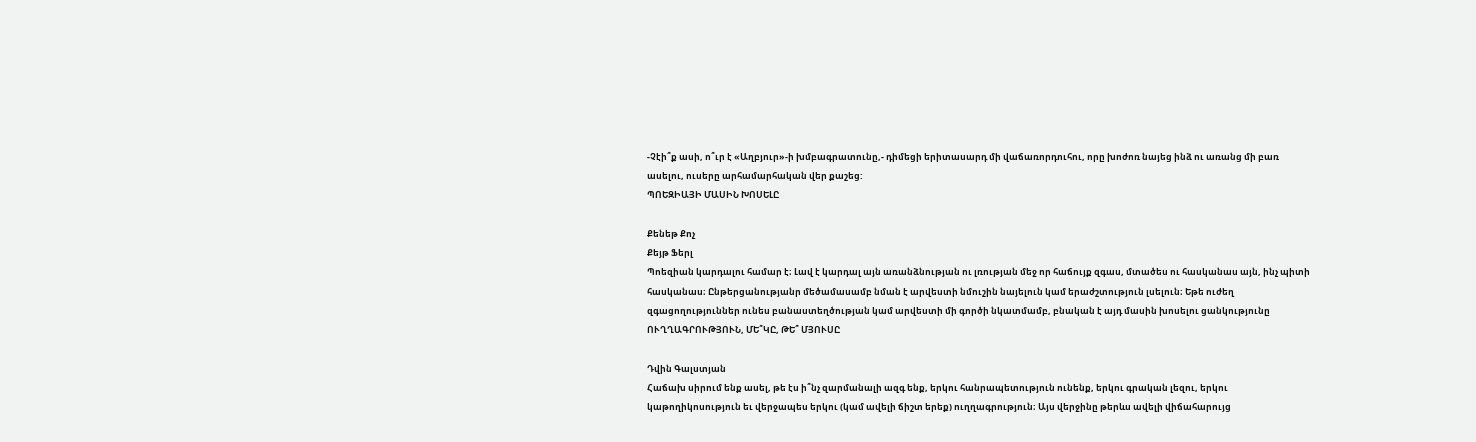-Չէի՞ք ասի, ո՞ւր է «Աղբյուր»-ի խմբագրատունը,- դիմեցի երիտասարդ մի վաճառորդուհու, որը խոժոռ նայեց ինձ ու առանց մի բառ ասելու, ուսերը արհամարհական վեր քաշեց:
ՊՈԵԶԻԱՅԻ ՄԱՍԻՆ ԽՈՍԵԼԸ

Քենեթ Քոչ
Քեյթ Ֆերլ
Պոեզիան կարդալու համար է։ Լավ է կարդալ այն առանձնության ու լռության մեջ որ հաճույք զգաս, մտածես ու հասկանաս այն, ինչ պիտի հասկանաս։ Ընթերցանությանր մեծամասամբ նման է արվեստի նմուշին նայելուն կամ երաժշտություն լսելուն։ Եթե ուժեղ զգացողություններ ունես բանաստեղծության կամ արվեստի մի գործի նկատմամբ, բնական է այդ մասին խոսելու ցանկությունը
ՈՒՂՂԱԳՐՈՒԹՅՈՒՆ, ՄԵ՞ԿԸ, ԹԵ՞ ՄՅՈՒՍԸ

Դվին Գալստյան
Հաճախ սիրում ենք ասել, թե էս ի՞նչ զարմանալի ազգ ենք, երկու հանրապետություն ունենք, երկու գրական լեզու, երկու կաթողիկոսություն եւ վերջապես երկու (կամ ավելի ճիշտ երեք) ուղղագրություն։ Այս վերջինը թերևս ավելի վիճահարույց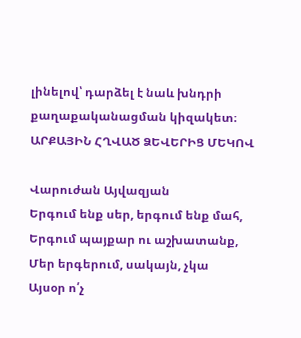լինելով՝ դարձել է նաև խնդրի քաղաքականացման կիզակետ։
ԱՐՔԱՅԻՆ ՀՂՎԱԾ ՁԵՎԵՐԻՑ ՄԵԿՈՎ

Վարուժան Այվազյան
Երգում ենք սեր, երգում ենք մահ,
Երգում պայքար ու աշխատանք,
Մեր երգերում, սակայն, չկա
Այսօր ո՛չ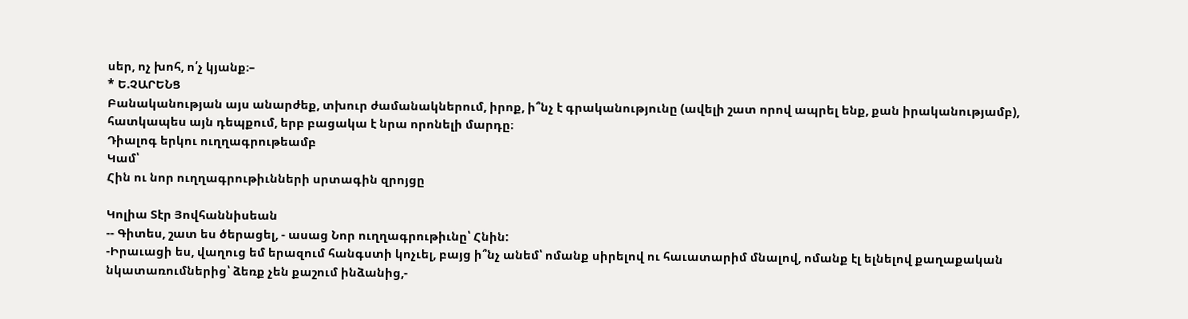սեր, ոչ խոհ, ո՛չ կյանք։–
* Ե.ՉԱՐԵՆՑ
Բանականության այս անարժեք, տխուր ժամանակներում, իրոք, ի՞նչ է գրականությունը (ավելի շատ որով ապրել ենք, քան իրականությամբ), հատկապես այն դեպքում, երբ բացակա է նրա որոնելի մարդը։
Դիալոգ երկու ուղղագրութեամբ
Կամ՝
Հին ու նոր ուղղագրութիւնների սրտագին զրոյցը

Կոլիա Տէր Յովհաննիսեան
-- Գիտես, շատ ես ծերացել, - ասաց Նոր ուղղագրութիւնը՝ Հնին:
-Իրաւացի ես, վաղուց եմ երազում հանգստի կոչւել, բայց ի՞նչ անեմ՝ ոմանք սիրելով ու հաւատարիմ մնալով, ոմանք էլ ելնելով քաղաքական նկատառումներից՝ ձեռք չեն քաշում ինձանից,-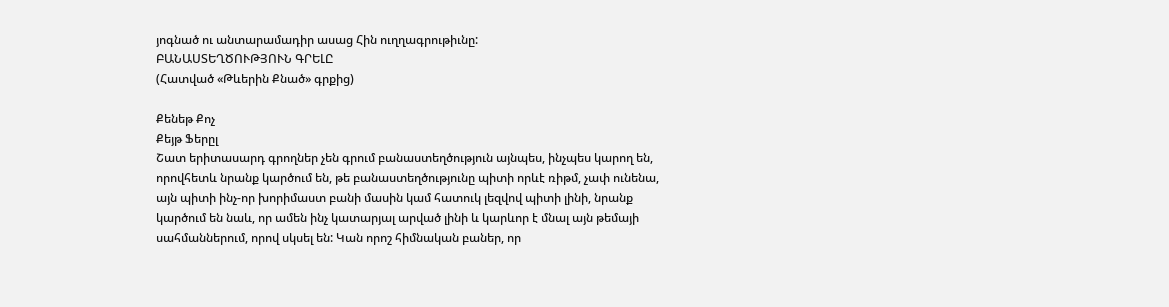յոգնած ու անտարամադիր ասաց Հին ուղղագրութիւնը:
ԲԱՆԱՍՏԵՂԾՈՒԹՅՈՒՆ ԳՐԵԼԸ
(Հատված «Թևերին Քնած» գրքից)

Քենեթ Քոչ
Քեյթ Ֆերըլ
Շատ երիտասարդ գրողներ չեն գրում բանաստեղծություն այնպես, ինչպես կարող են, որովհետև նրանք կարծում են, թե բանաստեղծությունը պիտի որևէ ռիթմ, չափ ունենա, այն պիտի ինչ-որ խորիմաստ բանի մասին կամ հատուկ լեզվով պիտի լինի, նրանք կարծում են նաև, որ ամեն ինչ կատարյալ արված լինի և կարևոր է մնալ այն թեմայի սահմաններում, որով սկսել են: Կան որոշ հիմնական բաներ, որ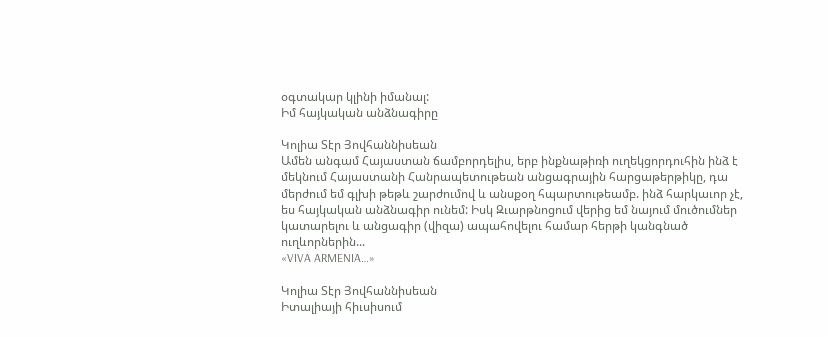օգտակար կլինի իմանալ:
Իմ հայկական անձնագիրը

Կոլիա Տէր Յովհաննիսեան
Ամեն անգամ Հայաստան ճամբորդելիս, երբ ինքնաթիռի ուղեկցորդուհին ինձ է մեկնում Հայաստանի Հանրապետութեան անցագրային հարցաթերթիկը, դա մերժում եմ գլխի թեթև շարժումով և անսքօղ հպարտութեամբ. ինձ հարկաւոր չէ, ես հայկական անձնագիր ունեմ: Իսկ Զւարթնոցում վերից եմ նայում մուծումներ կատարելու և անցագիր (վիզա) ապահովելու համար հերթի կանգնած ուղևորներին...
«VIVA ARMENIA…»

Կոլիա Տէր Յովհաննիսեան
Իտալիայի հիւսիսում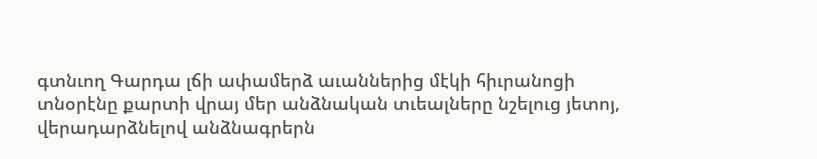գտնւող Գարդա լճի ափամերձ աւաններից մէկի հիւրանոցի տնօրէնը քարտի վրայ մեր անձնական տւեալները նշելուց յետոյ, վերադարձնելով անձնագրերն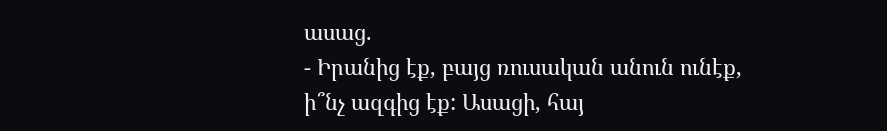ասաց.
- Իրանից էք, բայց ռուսական անուն ունէք, ի՞նչ ազգից էք: Ասացի, հայ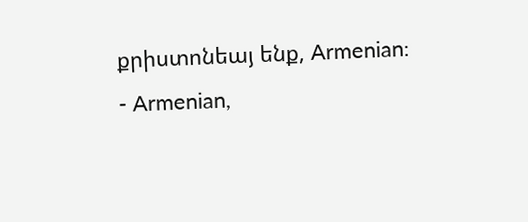քրիստոնեայ ենք, Armenian:
- Armenian,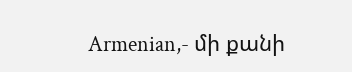Armenian,- մի քանի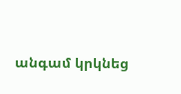անգամ կրկնեց